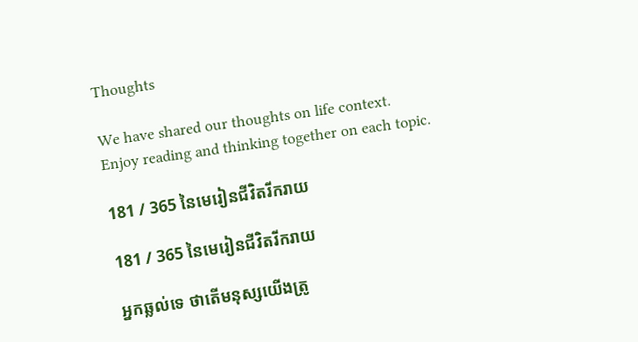Thoughts

We have shared our thoughts on life context.
Enjoy reading and thinking together on each topic.

181 / 365 នៃមេរៀនជីវិតរីករាយ

181 / 365 នៃមេរៀនជីវិតរីករាយ

អ្នកឆ្លល់ទេ ថាតើមនុស្សយើងត្រូ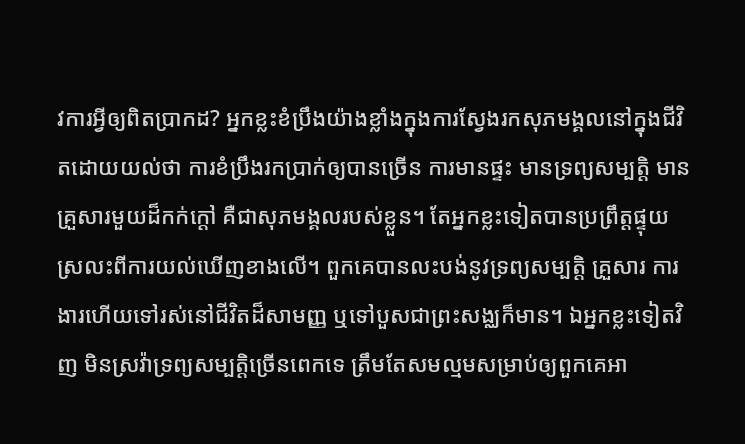វការអ្វីឲ្យពិតប្រាកដ? អ្នកខ្លះខំប្រឹងយ៉ាងខ្លាំងក្នុងការស្វែងរកសុភមង្គលនៅក្នុងជីវិតដោយយល់ថា ការខំប្រឹងរកប្រាក់ឲ្យបានច្រើន ការមានផ្ទះ មានទ្រព្យសម្បត្តិ មានគ្រួសារមួយដ៏កក់ក្តៅ គឺជាសុភមង្គលរបស់ខ្លួន។ តែអ្នកខ្លះទៀតបានប្រព្រឹត្តផ្ទុយស្រលះពីការយល់ឃើញខាងលើ។ ពួកគេបានលះបង់នូវទ្រព្យសម្បត្តិ គ្រួសារ ការងារហើយទៅរស់នៅជីវិតដ៏សាមញ្ញ ឬទៅបួសជាព្រះសង្ឈក៏មាន។ ឯអ្នកខ្លះទៀតវិញ មិនស្រវ៉ាទ្រព្យសម្បត្តិច្រើនពេកទេ ត្រឹមតែសមល្មមសម្រាប់ឲ្យពួកគេអា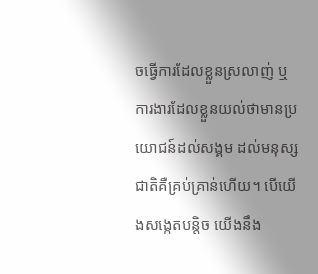ចធ្វើការដែលខ្លួនស្រលាញ់ ឬការងារដែលខ្លួនយល់ថាមានប្រយោជន៍ដល់សង្គម ដល់មនុស្សជាតិគឺគ្រប់គ្រាន់ហើយ។ បើយើងសង្កេតបន្តិច យើងនឹង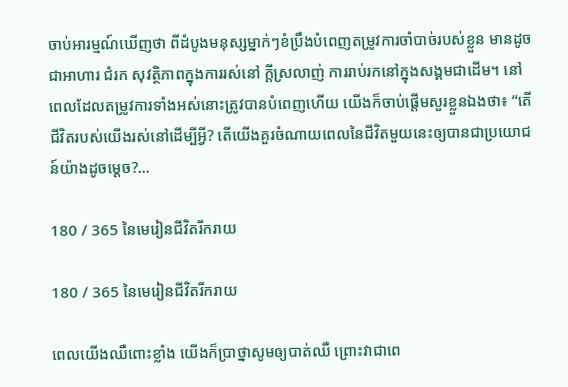ចាប់អារម្មណ៍ឃើញថា ពីដំបូងមនុស្សម្នាក់ៗខំប្រឹងបំពេញតម្រូវការចាំបាច់របស់ខ្លួន មានដូចជាអាហារ ជំរក សុវត្ថិភាពក្នុងការរស់នៅ ក្តីស្រលាញ់ ការរាប់រកនៅក្នុងសង្គមជាដើម។ នៅពេលដែលតម្រូវការទាំងអស់នោះត្រូវបានបំពេញហើយ យើងក៏ចាប់ផ្តើមសួរខ្លួនឯងថា៖ “តើជីវិតរបស់យើងរស់នៅដើម្បីអ្វី? តើយើងគួរចំណាយពេលនៃជីវិតមួយនេះឲ្យបានជាប្រយោជន៍យ៉ាងដូចម្តេច?...

180 / 365 នៃមេរៀនជីវិតរីករាយ

180 / 365 នៃមេរៀនជីវិតរីករាយ

ពេលយើងឈឺពោះខ្លាំង យើងក៏ប្រាថ្នាសូមឲ្យបាត់ឈឺ ព្រោះវាជាពេ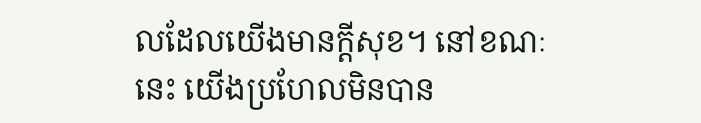លដែលយើងមានក្តីសុខ។ នៅខណៈនេះ យើងប្រហែលមិនបាន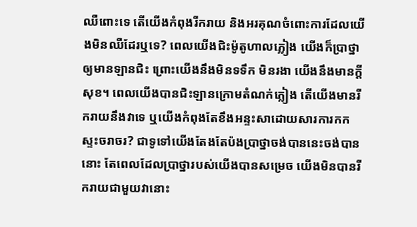ឈឺពោះទេ តើយើងកំពុងរីករាយ និងអរគុណចំពោះការដែលយើងមិនឈឺដែរឬទេ? ពេលយើងជិះម៉ូតូហាលភ្លៀង យើងក៏ប្រាថ្នាឲ្យមានឡានជិះ ព្រោះយើងនឹងមិនទទឹក មិនរងា យើងនឹងមានក្តីសុខ។ ពេលយើងបានជិះឡានក្រោមតំណក់ភ្លៀង តើយើងមានរីករាយនឹងវាទេ ឬយើងកំពុងតែខឹងអន្ទះសាដោយសារការកកស្ទះចរាចរ? ជាទូទៅយើងតែងតែប៉ងប្រាថ្នាចង់បាននេះចង់បាននោះ តែពេលដែលប្រាថ្នារបស់យើងបានសម្រេច យើងមិនបានរីករាយជាមួយវានោះ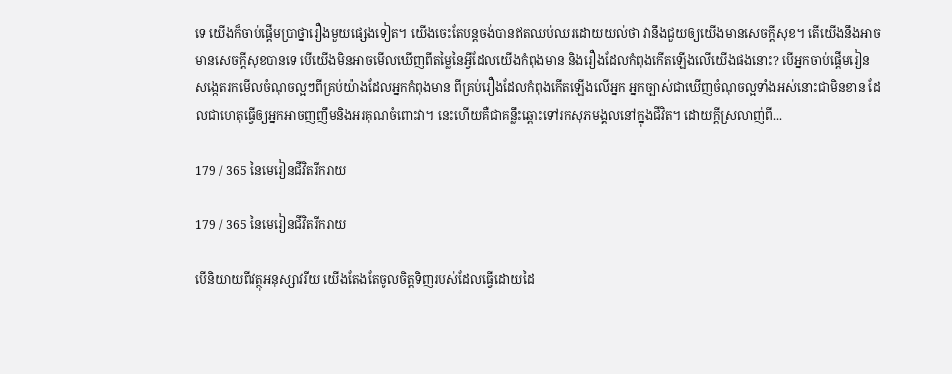ទេ យើងក៏ចាប់ផ្តើមប្រាថ្នារឿងមួយផ្សេងទៀត។ យើងចេះតែបន្តចង់បានឥតឈប់ឈរដោយយល់ថា វានឹងជួយឲ្យយើងមានសេចក្តីសុខ។ តើយើងនឹងអាចមានសេចក្តីសុខបានទេ បើយើងមិនអាចមើលឃើញពីតម្លៃនៃអ្វីដែលយើងកំពុងមាន និងរឿងដែលកំពុងកើតឡើងលើយើងផងនោះ? បើអ្នកចាប់ផ្តើមរៀនសង្កេតរកមើលចំណុចល្អៗពីគ្រប់យ៉ាងដែលអ្នកកំពុងមាន ពីគ្រប់រឿងដែលកំពុងកើតឡើងលើអ្នក អ្នកច្បាស់ជាឃើញចំណុចល្អទាំងអស់នោះជាមិនខាន ដែលជាហេតុធ្វើឲ្យអ្នកអាចញញឹមនិងអរគុណចំពោះវា។ នេះហើយគឺជាគន្លឹះឆ្ពោះទៅរកសុភមង្គលនៅក្នុងជីវិត។ ដោយក្តីស្រលាញ់ពី...

179 / 365 នៃមេរៀនជីវិតរីករាយ

179 / 365 នៃមេរៀនជីវិតរីករាយ

បើនិយាយពីវត្ថុអនុស្សាវរីយ យើងតែងតែចូលចិត្តទិញរបស់ដែលធ្វើដោយដៃ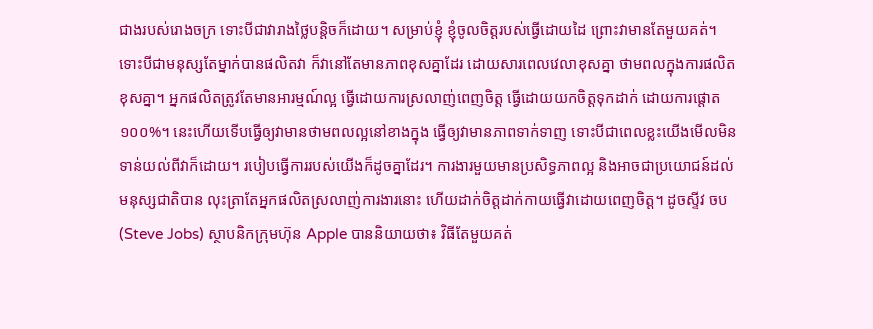ជាងរបស់រោងចក្រ ទោះបីជាវារាងថ្លៃបន្តិចក៏ដោយ។ សម្រាប់ខ្ញុំ ខ្ញុំចូលចិត្តរបស់ធ្វើដោយដៃ ព្រោះវាមានតែមួយគត់។ ទោះបីជាមនុស្សតែម្នាក់បានផលិតវា ក៏វានៅតែមានភាពខុសគ្នាដែរ ដោយសារពេលវេលាខុសគ្នា ថាមពលក្នុងការផលិតខុសគ្នា។ អ្នកផលិតត្រូវតែមានអារម្មណ៍ល្អ ធ្វើដោយការស្រលាញ់ពេញចិត្ត ធ្វើដោយយកចិត្តទុកដាក់ ដោយការផ្តោត១០០%។ នេះហើយទើបធ្វើឲ្យវាមានថាមពលល្អនៅខាងក្នុង ធ្វើឲ្យវាមានភាពទាក់ទាញ ទោះបីជាពេលខ្លះយើងមើលមិនទាន់យល់ពីវាក៏ដោយ។ របៀបធ្វើការរបស់យើងក៏ដូចគ្នាដែរ។ ការងារមួយមានប្រសិទ្ធភាពល្អ និងអាចជាប្រយោជន៍ដល់មនុស្សជាតិបាន លុះត្រាតែអ្នកផលិតស្រលាញ់ការងារនោះ ហើយដាក់ចិត្តដាក់កាយធ្វើវាដោយពេញចិត្ត។ ដូចស្ទីវ ចប(Steve Jobs) ស្ថាបនិកក្រុមហ៊ុន Apple បាននិយាយថា៖ វិធីតែមួយគត់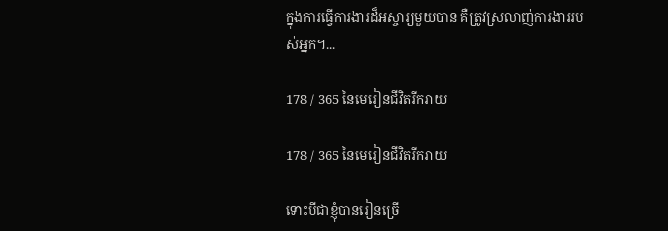ក្នុងការធ្វើការងារដ៏អស្ចារ្យមួយបាន គឺត្រូវស្រលាញ់ការងាររបស់អ្នក។...

178 / 365 នៃមេរៀនជីវិតរីករាយ

178 / 365 នៃមេរៀនជីវិតរីករាយ

ទោះបីជាខ្ញុំបានរៀនច្រើ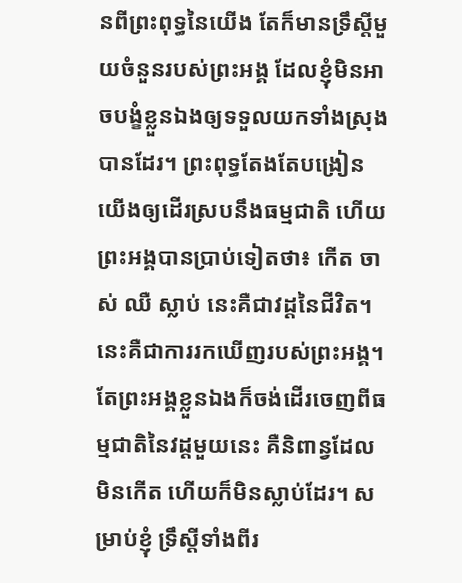នពីព្រះពុទ្ធនៃយើង តែក៏មានទ្រឹស្តីមួយចំនួនរបស់ព្រះអង្គ ដែលខ្ញុំមិនអាចបង្ខំខ្លួនឯងឲ្យទទួលយកទាំងស្រុងបានដែរ។ ព្រះពុទ្ធតែងតែបង្រៀនយើងឲ្យដើរស្របនឹងធម្មជាតិ ហើយព្រះអង្គបានប្រាប់ទៀតថា៖ កើត ចាស់ ឈឺ ស្លាប់ នេះគឺជាវដ្តនៃជីវិត។ នេះគឺជាការរកឃើញរបស់ព្រះអង្គ។ តែព្រះអង្គខ្លួនឯងក៏ចង់ដើរចេញពីធម្មជាតិនៃវដ្តមួយនេះ គឺនិពាន្វដែលមិនកើត ហើយក៏មិនស្លាប់ដែរ។ សម្រាប់ខ្ញុំ ទ្រឹស្តីទាំងពីរ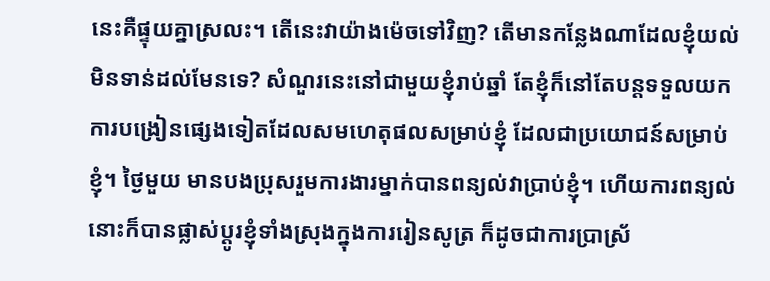នេះគឺផ្ទុយគ្នាស្រលះ។ តើនេះវាយ៉ាងម៉េចទៅវិញ? តើមានកន្លែងណាដែលខ្ញុំយល់មិនទាន់ដល់មែនទេ? សំណួរនេះនៅជាមួយខ្ញុំរាប់ឆ្នាំ តែខ្ញុំក៏នៅតែបន្តទទួលយកការបង្រៀនផ្សេងទៀតដែលសមហេតុផលសម្រាប់ខ្ញុំ ដែលជាប្រយោជន៍សម្រាប់ខ្ញុំ។ ថ្ងៃមួយ មានបងប្រុសរួមការងារម្នាក់បានពន្យល់វាប្រាប់ខ្ញុំ។ ហើយការពន្យល់នោះក៏បានផ្លាស់ប្តូរខ្ញុំទាំងស្រុងក្នុងការរៀនសូត្រ ក៏ដូចជាការប្រាស្រ័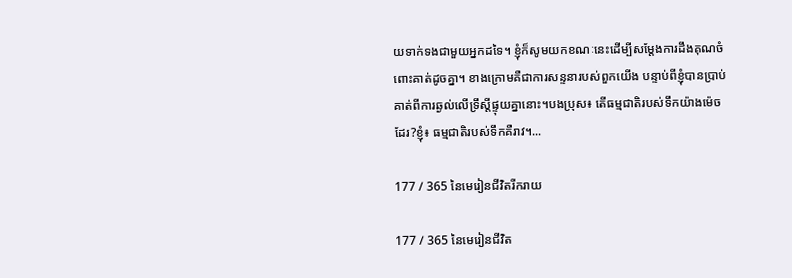យទាក់ទងជាមួយអ្នកដទៃ។ ខ្ញុំក៏សូមយកខណៈនេះដើម្បីសម្តែងការដឹងគុណចំពោះគាត់ដូចគ្នា។ ខាងក្រោមគឺជាការសន្ទនារបស់ពួកយើង បន្ទាប់ពីខ្ញុំបានប្រាប់គាត់ពីការឆ្ងល់លើទ្រឹស្តីផ្ទុយគ្នានោះ។បងប្រុស៖ តើធម្មជាតិរបស់ទឹកយ៉ាងម៉េចដែរ?ខ្ញុំ៖ ធម្មជាតិរបស់ទឹកគឺរាវ។...

177 / 365 នៃមេរៀនជីវិតរីករាយ

177 / 365 នៃមេរៀនជីវិត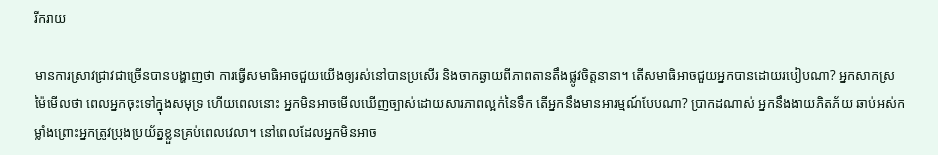រីករាយ

មានការស្រាវជ្រាវជាច្រើនបានបង្ហាញថា ការធ្វើសមាធិអាចជួយយើងឲ្យរស់នៅបានប្រសើរ និងចាកឆ្ងាយពីភាពតានតឹងផ្លូវចិត្តនានា។ តើសមាធិអាចជួយអ្នកបានដោយរបៀបណា? អ្នកសាកស្រម៉ៃមើលថា ពេលអ្នកចុះទៅក្នុងសមុទ្រ ហើយពេលនោះ អ្នកមិនអាចមើលឃើញច្បាស់ដោយសារភាពល្អក់នៃទឹក តើអ្នកនឹងមានអារម្មណ៍បែបណា? ប្រាកដណាស់ អ្នកនឹងងាយភិតភ័យ ឆាប់អស់កម្លាំងព្រោះអ្នកត្រូវប្រុងប្រយ័ត្នខ្លួនគ្រប់ពេលវេលា។ នៅពេលដែលអ្នកមិនអាច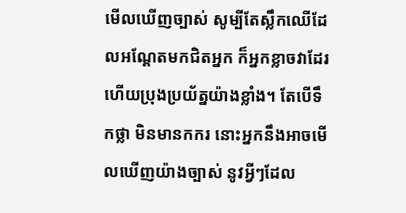មើលឃើញច្បាស់ សូម្បីតែស្លឹកឈើដែលអណ្តែតមកជិតអ្នក ក៏អ្នកខ្លាចវាដែរ ហើយប្រុងប្រយ័ត្នយ៉ាងខ្លាំង។ តែបើទឹកថ្លា មិនមានកករ នោះអ្នកនឹងអាចមើលឃើញយ៉ាងច្បាស់ នូវអ្វីៗដែល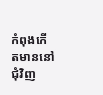កំពុងកើតមាននៅជុំវិញ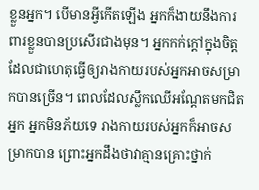ខ្លួនអ្នក។ បើមានអ្វីកើតឡើង អ្នកក៏ងាយនឹងការពារខ្លួនបានប្រសើរជាងមុន។ អ្នកកក់ក្តៅក្នុងចិត្ត ដែលជាហេតុធ្វើឲ្យរាងកាយរបស់អ្នកអាចសម្រាកបានច្រើន។ ពេលដែលស្លឹកឈើអណ្តែតមកជិតអ្នក អ្នកមិនភ័យទេ រាងកាយរបស់អ្នកក៏អាចសម្រាកបាន ព្រោះអ្នកដឹងថាវាគ្មានគ្រោះថ្នាក់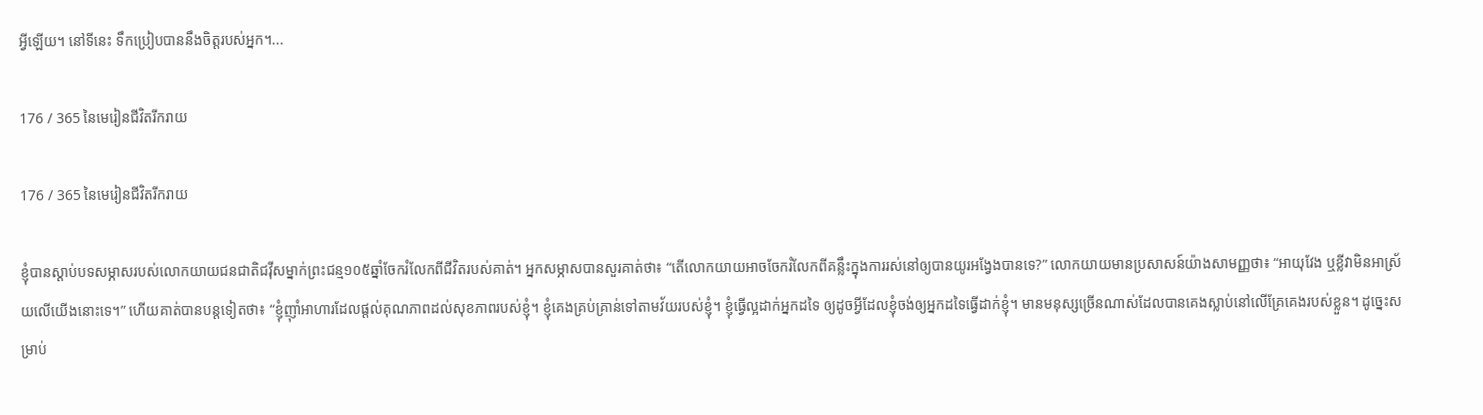អ្វីឡើយ។ នៅទីនេះ ទឹកប្រៀបបាននឹងចិត្តរបស់អ្នក។...

176 / 365 នៃមេរៀនជីវិតរីករាយ

176 / 365 នៃមេរៀនជីវិតរីករាយ

ខ្ញុំបានស្តាប់បទសម្ភាសរបស់លោកយាយជនជាតិជវ៉ីសម្នាក់ព្រះជន្ម១០៥ឆ្នាំចែករំលែកពីជីវិតរបស់គាត់។ អ្នកសម្ភាសបានសួរគាត់ថា៖ “តើលោកយាយអាចចែករំលែកពីគន្លឹះក្នុងការរស់នៅឲ្យបានយូរអង្វែងបានទេ?” លោកយាយមានប្រសាសន៍យ៉ាងសាមញ្ញថា៖ “អាយុវែង ឬខ្លីវាមិនអាស្រ័យលើយើងនោះទេ។” ហើយគាត់បានបន្តទៀតថា៖ “ខ្ញុំញ៉ាំអាហារដែលផ្តល់គុណភាពដល់សុខភាពរបស់ខ្ញុំ។ ខ្ញុំគេងគ្រប់គ្រាន់ទៅតាមវ័យរបស់ខ្ញុំ។ ខ្ញុំធ្វើល្អដាក់អ្នកដទៃ ឲ្យដូចអ្វីដែលខ្ញុំចង់ឲ្យអ្នកដទៃធ្វើដាក់ខ្ញុំ។ មានមនុស្សច្រើនណាស់ដែលបានគេងស្លាប់នៅលើគ្រែគេងរបស់ខ្លួន។ ដូច្នេះសម្រាប់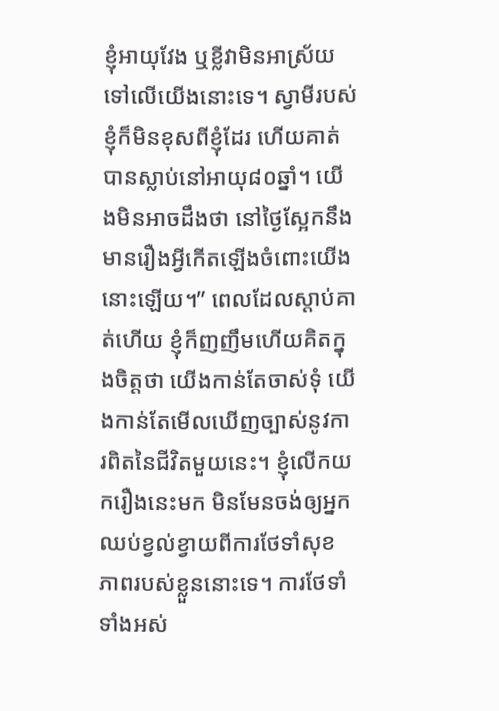ខ្ញុំអាយុវែង ឬខ្លីវាមិនអាស្រ័យទៅលើយើងនោះទេ។ ស្វាមីរបស់ខ្ញុំក៏មិនខុសពីខ្ញុំដែរ ហើយគាត់បានស្លាប់នៅអាយុ៨០ឆ្នាំ។ យើងមិនអាចដឹងថា នៅថ្ងៃស្អែកនឹងមានរឿងអ្វីកើតឡើងចំពោះយើងនោះឡើយ។” ពេលដែលស្តាប់គាត់ហើយ ខ្ញុំក៏ញញឹមហើយគិតក្នុងចិត្តថា យើងកាន់តែចាស់ទុំ យើងកាន់តែមើលឃើញច្បាស់នូវការពិតនៃជីវិតមួយនេះ។ ខ្ញុំលើកយករឿងនេះមក មិនមែនចង់ឲ្យអ្នកឈប់ខ្វល់ខ្វាយពីការថែទាំសុខភាពរបស់ខ្លួននោះទេ។ ការថែទាំទាំងអស់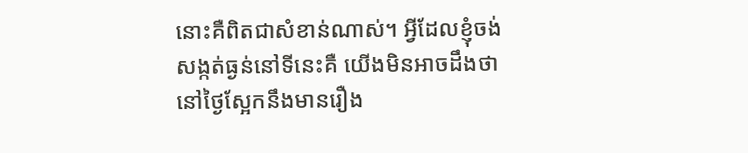នោះគឺពិតជាសំខាន់ណាស់។ អ្វីដែលខ្ញុំចង់សង្កត់ធ្ងន់នៅទីនេះគឺ យើងមិនអាចដឹងថា នៅថ្ងៃស្អែកនឹងមានរឿង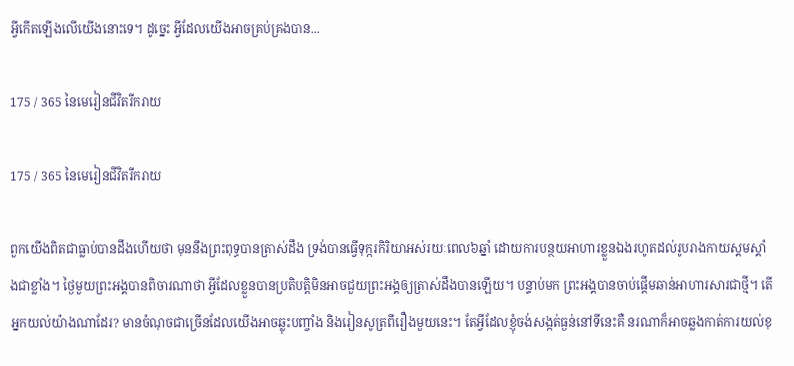អ្វីកើតឡើងលើយើងនោះទេ។ ដូច្នេះ អ្វីដែលយើងអាចគ្រប់គ្រងបាន...

175 / 365 នៃមេរៀនជីវិតរីករាយ

175 / 365 នៃមេរៀនជីវិតរីករាយ

ពួកយើងពិតជាធ្លាប់បានដឹងហើយថា មុននឹងព្រះពុទ្ធបានត្រាស់ដឹង ទ្រង់បានធ្វើទុក្ករកិរិយាអស់រយៈពេល៦ឆ្នាំ ដោយការបន្ថយអាហារខ្លួនឯងរហូតដល់រូបរាងកាយស្គមស្គាំងជាខ្លាំង។ ថ្ងៃមួយព្រះអង្គបានពិចារណាថា អ្វីដែលខ្លួនបានប្រតិបត្តិមិនអាចជួយព្រះអង្គឲ្យត្រាស់ដឹងបានឡើយ។ បន្ទាប់មក ព្រះអង្គបានចាប់ផ្តើមឆាន់អាហារសារជាថ្មី។ តើអ្នកយល់យ៉ាងណាដែរ? មានចំណុចជាច្រើនដែលយើងអាចឆ្លុះបញ្ចាំង និងរៀនសូត្រពីរឿងមួយនេះ។ តែអ្វីដែលខ្ញុំចង់សង្កត់ធ្ងន់នៅទីនេះគឺ នរណាក៏អាចឆ្លងកាត់ការយល់ខុ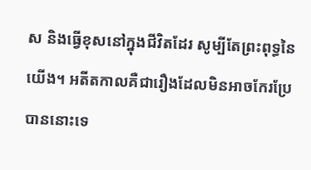ស និងធ្វើខុសនៅក្នុងជីវិតដែរ សូម្បីតែព្រះពុទ្ធនៃយើង។ អតីតកាលគឺជារឿងដែលមិនអាចកែរប្រែបាននោះទេ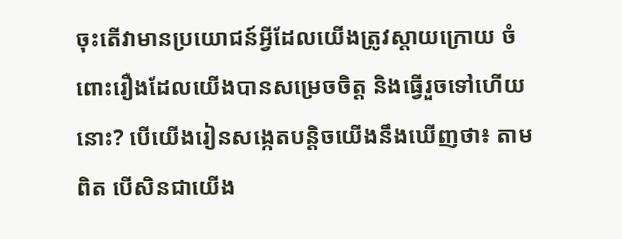ចុះតើវាមានប្រយោជន៍អ្វីដែលយើងត្រូវស្តាយក្រោយ ចំពោះរឿងដែលយើងបានសម្រេចចិត្ត និងធ្វើរួចទៅហើយនោះ? បើយើងរៀនសង្កេតបន្តិចយើងនឹងឃើញថា៖ តាមពិត បើសិនជាយើង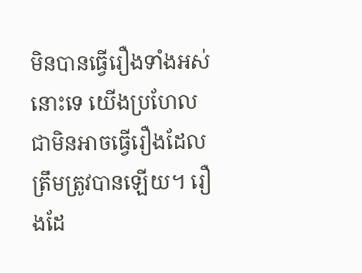មិនបានធ្វើរឿងទាំងអស់នោះទេ យើងប្រហែលជាមិនអាចធ្វើរឿងដែលត្រឹមត្រូវបានឡើយ។ រឿងដែ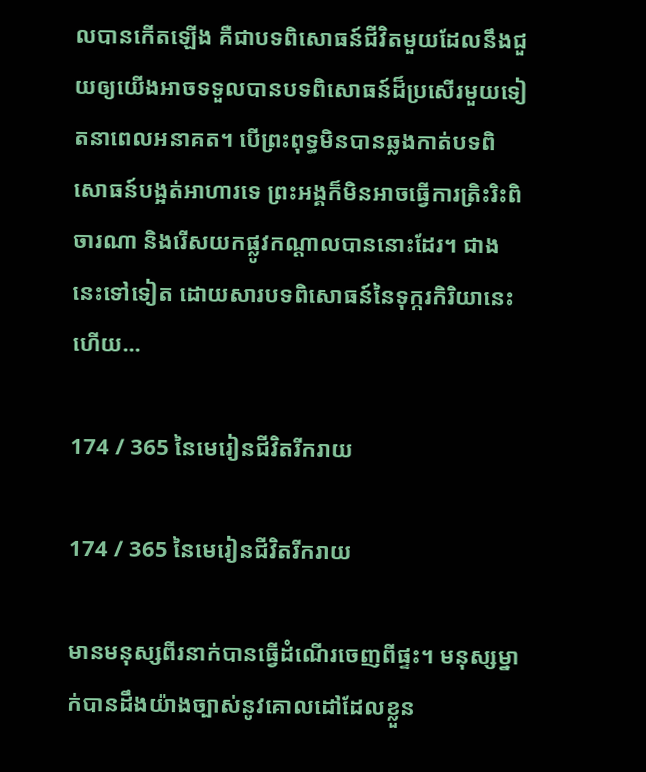លបានកើតឡើង គឺជាបទពិសោធន៍ជីវិតមួយដែលនឹងជួយឲ្យយើងអាចទទួលបានបទពិសោធន៍ដ៏ប្រសើរមួយទៀតនាពេលអនាគត។ បើព្រះពុទ្ធមិនបានឆ្លងកាត់បទពិសោធន៍បង្អត់អាហារទេ ព្រះអង្គក៏មិនអាចធ្វើការត្រិះរិះពិចារណា និងរើសយកផ្លូវកណ្តាលបាននោះដែរ។ ជាងនេះទៅទៀត ដោយសារបទពិសោធន៍នៃទុក្ករកិរិយានេះហើយ...

174 / 365 នៃមេរៀនជីវិតរីករាយ

174 / 365 នៃមេរៀនជីវិតរីករាយ

មានមនុស្សពីរនាក់បានធ្វើដំណើរចេញពីផ្ទះ។ មនុស្សម្នាក់បានដឹងយ៉ាងច្បាស់នូវគោលដៅដែលខ្លួន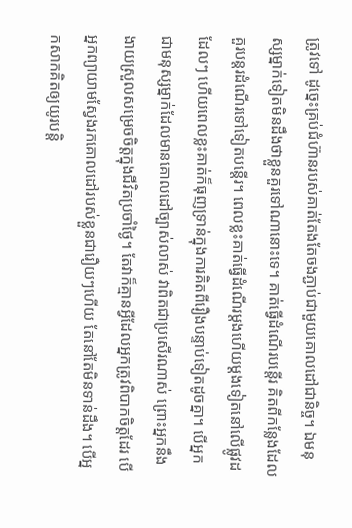ត្រូវទៅ ដូច្នេះគ្រប់ជំហ៊ានរបស់គាត់តែងតែចងភ្ជាប់ជាមួយគោលដៅជានិច្ច។ ឯមនុស្សម្នាក់ទៀតមិនដឹងថាខ្លួនគួរទៅណានោះទេ។ គាត់ធ្វើដំណើរបន្តើរ គិតពីកន្លែងដែលគួរបន្តរដំណើរទៅទៀតបន្តើរ។ ពេលខ្លះគាត់ធ្វើដំណើរម្តងហើយម្តងទៀតនៅលើផ្លូវដដែលៗ ហើយពេលខ្លះគាត់ក៏ធុញទ្រាន់ក្នុងការគិតពីរឿងបន្ទាប់ទៀតដូចគ្នា។ បើអ្នកជាមនុស្សម្នាក់ដែលមានគោលដៅច្បាស់លាស់ វាពិតជាប្រសើរណាស់ ព្រោះអ្នកនឹងងាយស្រួលសម្រេចចិត្តក្នុងជីវិតប្រចាំថ្ងៃ។ តែវាក៏គ្មានអ្វីដែលអ្នកត្រូវពិបាកចិត្តដែរ បើអ្នកព្យាយាមស្វែងរកគោលដៅរបស់ខ្លួនជារឿយៗហើយ តែនៅតែមិនទាន់ដឹង។ បើអ្នកសាកគិតឲ្យយូរបន្តិ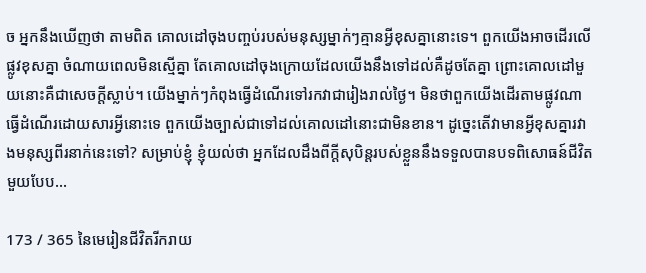ច អ្នកនឹងឃើញថា តាមពិត គោលដៅចុងបញ្ចប់របស់មនុស្សម្នាក់ៗគ្មានអ្វីខុសគ្នានោះទេ។ ពួកយើងអាចដើរលើផ្លូវខុសគ្នា ចំណាយពេលមិនស្មើគ្នា តែគោលដៅចុងក្រោយដែលយើងនឹងទៅដល់គឺដូចតែគ្នា ព្រោះគោលដៅមួយនោះគឺជាសេចក្តីស្លាប់។ យើងម្នាក់ៗកំពុងធ្វើដំណើរទៅរកវាជារៀងរាល់ថ្ងៃ។ មិនថាពួកយើងដើរតាមផ្លូវណា ធ្វើដំណើរដោយសារអ្វីនោះទេ ពួកយើងច្បាស់ជាទៅដល់គោលដៅនោះជាមិនខាន។ ដូច្នេះតើវាមានអ្វីខុសគ្នារវាងមនុស្សពីរនាក់នេះទៅ? សម្រាប់ខ្ញុំ ខ្ញុំយល់ថា អ្នកដែលដឹងពីក្តីសុបិន្តរបស់ខ្លួននឹងទទួលបានបទពិសោធន៍ជីវិតមួយបែប...

173 / 365 នៃមេរៀនជីវិតរីករាយ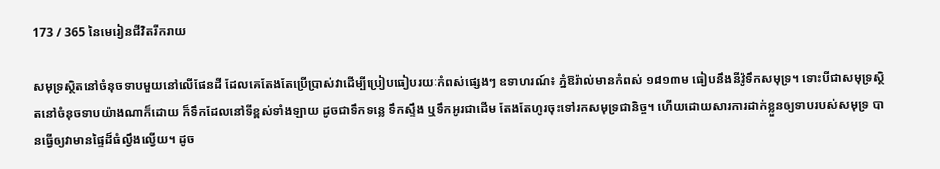173 / 365 នៃមេរៀនជីវិតរីករាយ

សមុទ្រស្ថិតនៅចំនុចទាបមួយនៅលើផែនដី ដែលគេតែងតែប្រើប្រាស់វាដើម្បីប្រៀបធៀបរយៈកំពស់ផ្សេងៗ ឧទាហរណ៍៖ ភ្នំឱរ៉ាល់មានកំពស់ ១៨១៣ម ធៀបនឹងនីវ៉ូទឹកសមុទ្រ។ ទោះបីជាសមុទ្រស្ថិតនៅចំនុចទាបយ៉ាងណាក៏ដោយ ក៏ទឹកដែលនៅទីខ្ពស់ទាំងឡាយ ដូចជាទឹកទន្លេ ទឹកស្ទឹង ឬទឹកអូរជាដើម តែងតែហូរចុះទៅរកសមុទ្រជានិច្ច។ ហើយដោយសារការដាក់ខ្លួនឲ្យទាបរបស់សមុទ្រ បានធ្វើឲ្យវាមានផ្ទៃដ៏ធំល្វឹងល្វើយ។ ដូច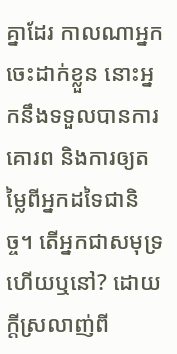គ្នាដែរ កាលណាអ្នកចេះដាក់ខ្លួន នោះអ្នកនឹងទទួលបានការគោរព និងការឲ្យតម្លៃពីអ្នកដទៃជានិច្ច។ តើអ្នកជាសមុទ្រហើយឬនៅ? ដោយក្តីស្រលាញ់ពី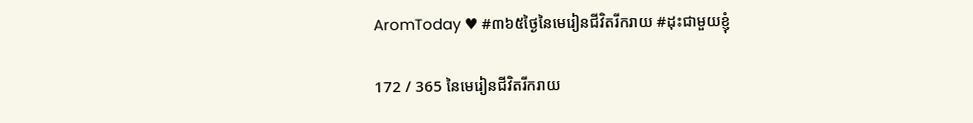AromToday ♥ #៣៦៥ថ្ងៃនៃមេរៀនជីវិតរីករាយ #ដុះជាមួយខ្ញុំ

172 / 365 នៃមេរៀនជីវិតរីករាយ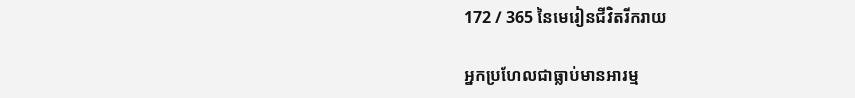172 / 365 នៃមេរៀនជីវិតរីករាយ

អ្នកប្រហែលជាធ្លាប់មានអារម្ម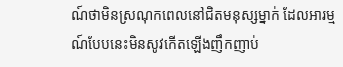ណ៍ថាមិនស្រណុកពេលនៅជិតមនុស្សម្នាក់ ដែលអារម្មណ៍បែបនេះមិនសូវកើតឡើងញឹកញាប់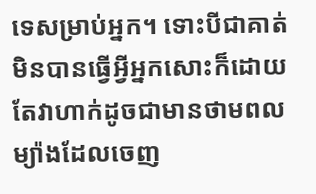ទេសម្រាប់អ្នក។ ទោះបីជាគាត់មិនបានធ្វើអ្វីអ្នកសោះក៏ដោយ តែវាហាក់ដូចជាមានថាមពលម្យ៉ាងដែលចេញ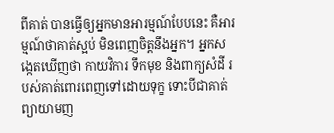ពីគាត់ បានធ្វើឲ្យអ្នកមានអារម្មណ៍បែបនេះ គឺអារម្មណ៍ថាគាត់ស្អប់ មិនពេញចិត្តនឹងអ្នក។ អ្នកសង្កេតឃើញថា កាយវិការ ទឹកមុខ និងពាក្យសំដី របស់គាត់ពោរពេញទៅដោយទុក្ខ ទោះបីជាគាត់ព្យាយាមញ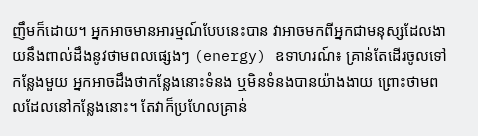ញឹមក៏ដោយ។ អ្នកអាចមានអារម្មណ៍បែបនេះបាន វាអាចមកពីអ្នកជាមនុស្សដែលងាយនឹងពាល់ដឹងនូវថាមពលផ្សេងៗ (energy) ឧទាហរណ៍៖ គ្រាន់តែដើរចូលទៅកន្លែងមួយ អ្នកអាចដឹងថាកន្លែងនោះទំនង ឬមិនទំនងបានយ៉ាងងាយ ព្រោះថាមពលដែលនៅកន្លែងនោះ។ តែវាក៏ប្រហែលគ្រាន់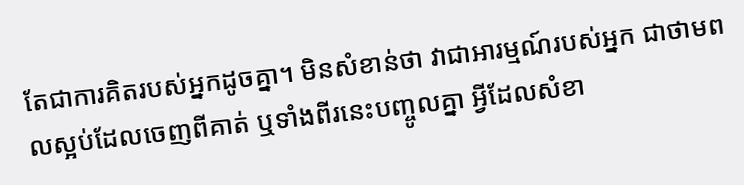តែជាការគិតរបស់អ្នកដូចគ្នា។ មិនសំខាន់ថា វាជាអារម្មណ៍របស់អ្នក ជាថាមពលស្អប់ដែលចេញពីគាត់ ឬទាំងពីរនេះបញ្ចូលគ្នា អ្វីដែលសំខា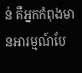ន់ គឺអ្នកកំពុងមានអារម្មណ៍បែ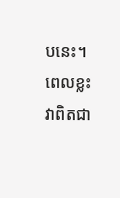បនេះ។ ពេលខ្លះ វាពិតជា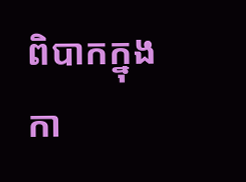ពិបាកក្នុងកា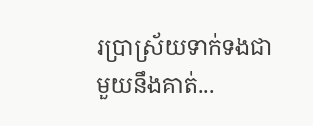រប្រាស្រ័យទាក់ទងជាមួយនឹងគាត់...